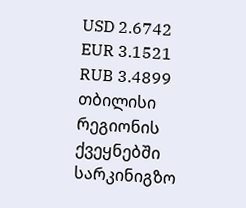USD 2.6742
EUR 3.1521
RUB 3.4899
თბილისი
რეგიონის ქვეყნებში სარკინიგზო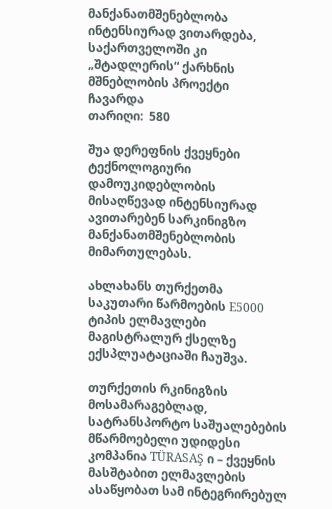მანქანათმშენებლობა ინტენსიურად ვითარდება, საქართველოში კი „შტადლერის“ ქარხნის მშნებლობის პროექტი ჩავარდა
თარიღი:  580

შუა დერეფნის ქვეყნები ტექნოლოგიური დამოუკიდებლობის მისაღწევად ინტენსიურად ავითარებენ სარკინიგზო მანქანათმშენებლობის მიმართულებას.

ახლახანს თურქეთმა   საკუთარი წარმოების E5000 ტიპის ელმავლები მაგისტრალურ ქსელზე ექსპლუატაციაში ჩაუშვა.

თურქეთის რკინიგზის მოსამარაგებლად, სატრანსპორტო საშუალებების მწარმოებელი უდიდესი კომპანია TÜRASAŞ ი – ქვეყნის მასშტაბით ელმავლების ასაწყობათ სამ ინტეგრირებულ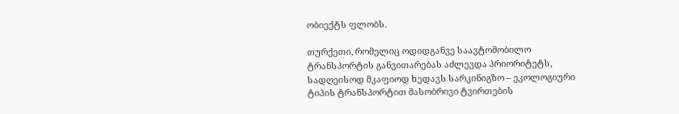ობიექტს ფლობს.

თურქეთი, რომელიც ოდიდგანვე საავტომობილო ტრანსპორტის განვითარებას აძლევდა პრიორიტეტს, სადღეისოდ მკაფიოდ ხედავს სარკინიგზო – ეკოლოგიური ტიპის ტრანსპორტით მასობრივი ტვირთების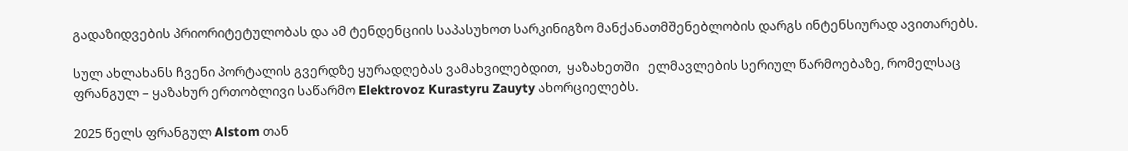გადაზიდვების პრიორიტეტულობას და ამ ტენდენციის საპასუხოთ სარკინიგზო მანქანათმშენებლობის დარგს ინტენსიურად ავითარებს.

სულ ახლახანს ჩვენი პორტალის გვერდზე ყურადღებას ვამახვილებდით,  ყაზახეთში   ელმავლების სერიულ წარმოებაზე, რომელსაც ფრანგულ – ყაზახურ ერთობლივი საწარმო Elektrovoz Kurastyru Zauyty ახორციელებს.

2025 წელს ფრანგულ Alstom თან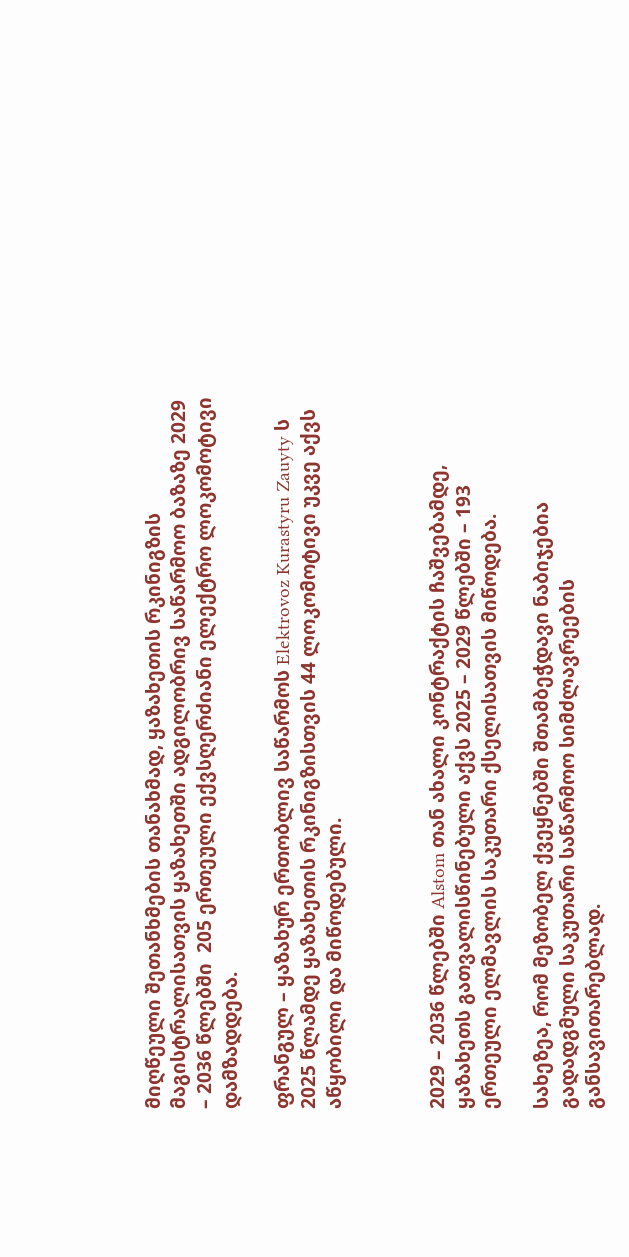მიღწეული შეთანხმების თანახმად, ყაზახეთის რკინიგზის მაგისტრალისათვის ყაზახეთში ადგილობრივ საწარმოო ბაზაზე 2029 – 2036 წლებში  205 ერთეული ექვსღერძიანი ელექტრო ლოკომოტივი დამზადდება.

ფრანგულ – ყაზახურ ერთობლივ საწარმოს Elektrovoz Kurastyru Zauyty ს 2025 წლამდე ყაზახეთის რკინიგზისთვის 44 ლოკომოტივი უკვე აქვს აწყობილი და მიწოდებული.



2029 – 2036 წლებში Alstom თან ახალი კონტრაქტის ჩაშვებამდე, ყაზახეთს გათვალისწინებული აქვს 2025 – 2029 წლებში – 193 ერთეული ელმავლის საკუთარი ქსელისათვის მიწოდება.

სახეზეა, რომ მეზობელ ქვეყნებში შთამბეჭდავი ნაბიჯებია გადადგმული საკუთარი საწარმოო სიმძლავრეების განსავითარებლად.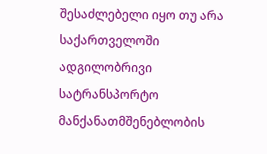შესაძლებელი იყო თუ არა საქართველოში ადგილობრივი სატრანსპორტო მანქანათმშენებლობის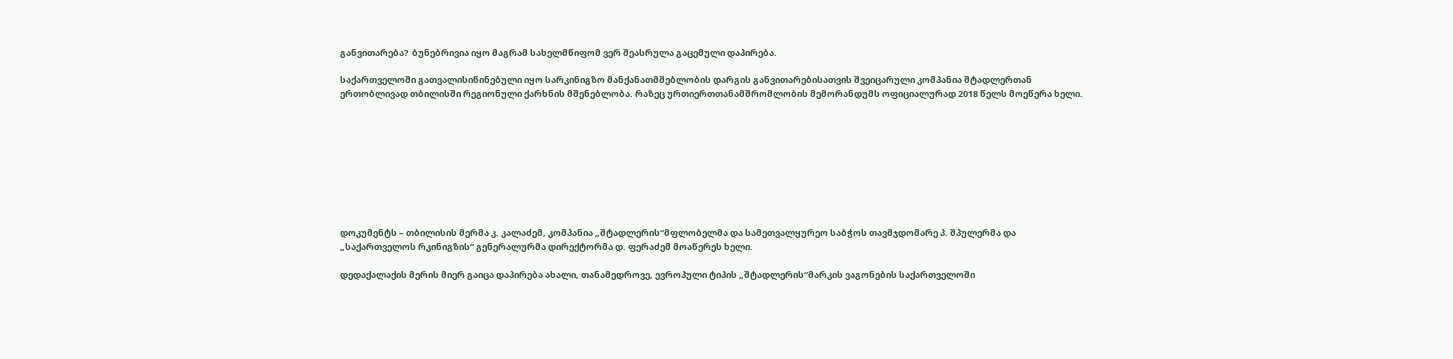განვითარება?  ბუნებრივია იყო მაგრამ სახელმწიფომ ვერ შეასრულა გაცემული დაპირება.

საქართველოში გათვალისიწინებული იყო სარკინიგზო მანქანათმშებლობის დარგის განვითარებისათვის შვეიცარული კომპანია შტადლერთან ერთობლივად თბილისში რეგიონული ქარხნის მშენებლობა. რაზეც ურთიერთთანამშრომლობის მემორანდუმს ოფიციალურად 2018 წელს მოეწერა ხელი.









დოკუმენტს – თბილისის მერმა კ. კალაძემ, კომპანია „შტადლერის“მფლობელმა და სამეთვალყურეო საბჭოს თავმჯდომარე პ. შპულერმა და „საქართველოს რკინიგზის“ გენერალურმა დირექტორმა დ. ფერაძემ მოაწერეს ხელი.

დედაქალაქის მერის მიერ გაიცა დაპირება ახალი, თანამედროვე, ევროპული ტიპის „შტადლერის“მარკის ვაგონების საქართველოში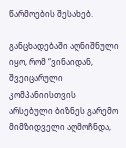წარმოების შესახებ.

განცხადებაში აღნიშნული იყო, რომ “ვინაიდან, შვეიცარული კომპანიისთვის არსებული ბიზნეს გარემო მიმზიდველი აღმოჩნდა,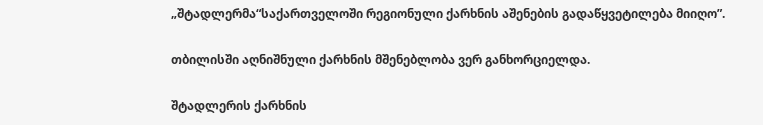„შტადლერმა“საქართველოში რეგიონული ქარხნის აშენების გადაწყვეტილება მიიღო”.

თბილისში აღნიშნული ქარხნის მშენებლობა ვერ განხორციელდა.

შტადლერის ქარხნის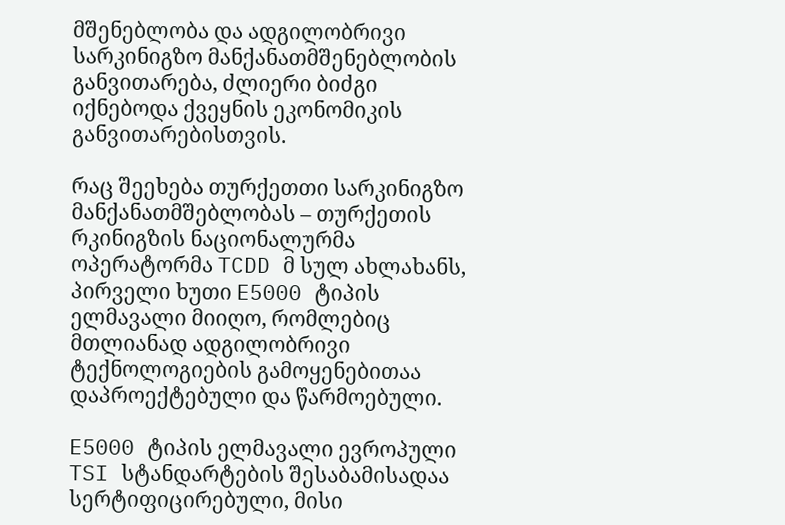მშენებლობა და ადგილობრივი სარკინიგზო მანქანათმშენებლობის განვითარება, ძლიერი ბიძგი იქნებოდა ქვეყნის ეკონომიკის განვითარებისთვის.

რაც შეეხება თურქეთთი სარკინიგზო მანქანათმშებლობას – თურქეთის რკინიგზის ნაციონალურმა ოპერატორმა TCDD მ სულ ახლახანს, პირველი ხუთი E5000 ტიპის ელმავალი მიიღო, რომლებიც მთლიანად ადგილობრივი ტექნოლოგიების გამოყენებითაა დაპროექტებული და წარმოებული.

E5000 ტიპის ელმავალი ევროპული TSI სტანდარტების შესაბამისადაა სერტიფიცირებული, მისი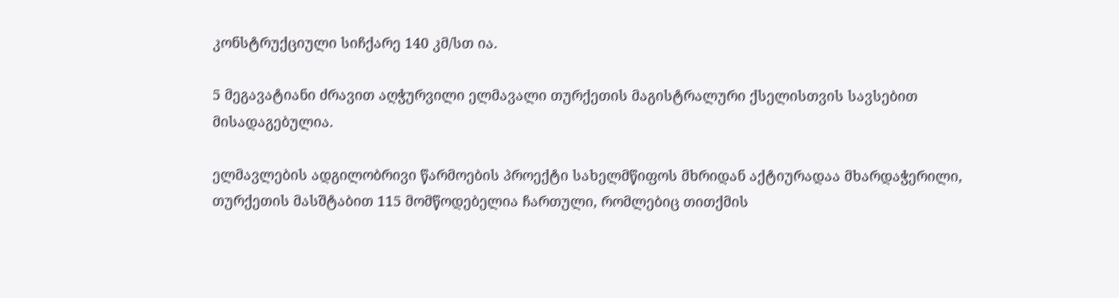კონსტრუქციული სიჩქარე 140 კმ/სთ ია.

5 მეგავატიანი ძრავით აღჭურვილი ელმავალი თურქეთის მაგისტრალური ქსელისთვის სავსებით მისადაგებულია.

ელმავლების ადგილობრივი წარმოების პროექტი სახელმწიფოს მხრიდან აქტიურადაა მხარდაჭერილი, თურქეთის მასშტაბით 115 მომწოდებელია ჩართული, რომლებიც თითქმის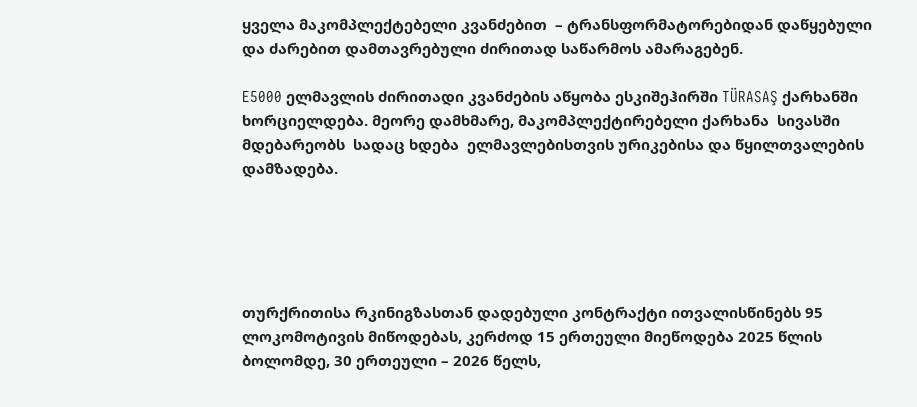ყველა მაკომპლექტებელი კვანძებით  – ტრანსფორმატორებიდან დაწყებული და ძარებით დამთავრებული ძირითად საწარმოს ამარაგებენ.

E5000 ელმავლის ძირითადი კვანძების აწყობა ესკიშეჰირში TÜRASAŞ ქარხანში ხორციელდება. მეორე დამხმარე, მაკომპლექტირებელი ქარხანა  სივასში მდებარეობს  სადაც ხდება  ელმავლებისთვის ურიკებისა და წყილთვალების დამზადება.





თურქრითისა რკინიგზასთან დადებული კონტრაქტი ითვალისწინებს 95 ლოკომოტივის მიწოდებას, კერძოდ 15 ერთეული მიეწოდება 2025 წლის ბოლომდე, 30 ერთეული – 2026 წელს,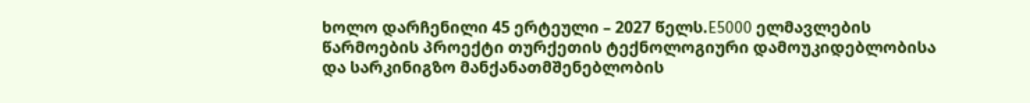ხოლო დარჩენილი 45 ერტეული – 2027 წელს.E5000 ელმავლების წარმოების პროექტი თურქეთის ტექნოლოგიური დამოუკიდებლობისა და სარკინიგზო მანქანათმშენებლობის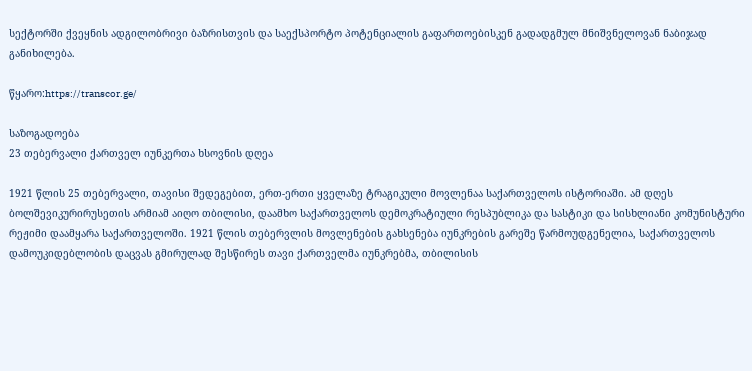სექტორში ქვეყნის ადგილობრივი ბაზრისთვის და საექსპორტო პოტენციალის გაფართოებისკენ გადადგმულ მნიშვნელოვან ნაბიჯად განიხილება.

წყარო:https://transcor.ge/

საზოგადოება
23 თებერვალი ქართველ იუნკერთა ხსოვნის დღეა

1921 წლის 25 თებერვალი, თავისი შედეგებით, ერთ-ერთი ყველაზე ტრაგიკული მოვლენაა საქართველოს ისტორიაში. ამ დღეს ბოლშევიკურირუსეთის არმიამ აიღო თბილისი, დაამხო საქართველოს დემოკრატიული რესპუბლიკა და სასტიკი და სისხლიანი კომუნისტური რეჟიმი დაამყარა საქართველოში. 1921 წლის თებერვლის მოვლენების გახსენება იუნკრების გარეშე წარმოუდგენელია, საქართველოს დამოუკიდებლობის დაცვას გმირულად შესწირეს თავი ქართველმა იუნკრებმა, თბილისის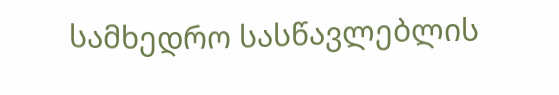სამხედრო სასწავლებლის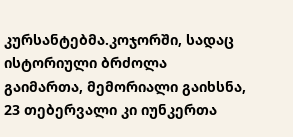კურსანტებმა.კოჯორში, სადაც ისტორიული ბრძოლა გაიმართა, მემორიალი გაიხსნა, 23 თებერვალი კი იუნკერთა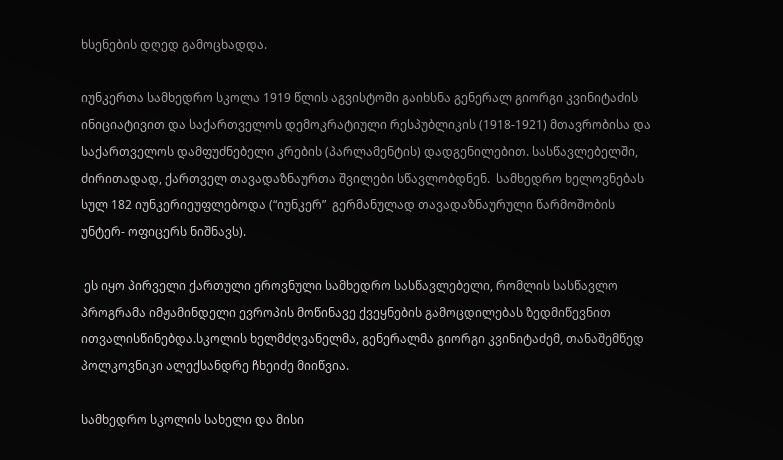ხსენების დღედ გამოცხადდა.

იუნკერთა სამხედრო სკოლა 1919 წლის აგვისტოში გაიხსნა გენერალ გიორგი კვინიტაძის ინიციატივით და საქართველოს დემოკრატიული რესპუბლიკის (1918-1921) მთავრობისა და საქართველოს დამფუძნებელი კრების (პარლამენტის) დადგენილებით. სასწავლებელში, ძირითადად, ქართველ თავადაზნაურთა შვილები სწავლობდნენ.  სამხედრო ხელოვნებას სულ 182 იუნკერიეუფლებოდა (“იუნკერ”  გერმანულად თავადაზნაურული წარმოშობის უნტერ- ოფიცერს ნიშნავს).

 ეს იყო პირველი ქართული ეროვნული სამხედრო სასწავლებელი, რომლის სასწავლო პროგრამა იმჟამინდელი ევროპის მოწინავე ქვეყნების გამოცდილებას ზედმიწევნით ითვალისწინებდა.სკოლის ხელმძღვანელმა, გენერალმა გიორგი კვინიტაძემ, თანაშემწედ პოლკოვნიკი ალექსანდრე ჩხეიძე მიიწვია.

სამხედრო სკოლის სახელი და მისი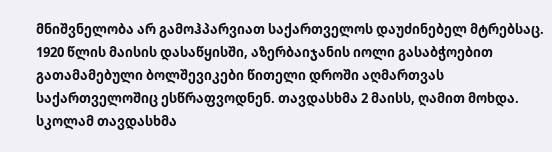მნიშვნელობა არ გამოჰპარვიათ საქართველოს დაუძინებელ მტრებსაც. 1920 წლის მაისის დასაწყისში, აზერბაიჯანის იოლი გასაბჭოებით გათამამებული ბოლშევიკები წითელი დროში აღმართვას საქართველოშიც ესწრაფვოდნენ. თავდასხმა 2 მაისს, ღამით მოხდა. სკოლამ თავდასხმა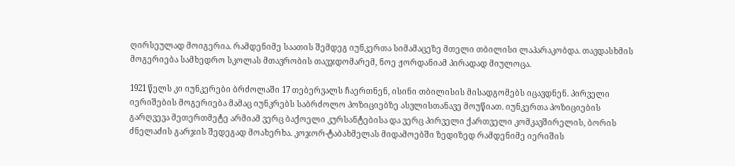ღირსეულად მოიგერია. რამდენიმე საათის შემდეგ იუნკერთა სიმამაცეზე მთელი თბილისი ლაპარაკობდა. თავდასხმის მოგერიება სამხედრო სკოლას მთავრობის თავჯდომარემ, ნოე ჟორდანიამ პირადად მიულოცა.

1921 წელს კი იუნკერები ბრძოლაში 17 თებერვალს ჩაერთნენ, ისინი თბილისის მისადგომებს იცავდნენ. პირველი იერიშების მოგერიება მამაც იუნკრებს საბრძოლო პოზიციებზე ასვლისთანავე მოუწიათ. იუნკერთა პოზიციების გარღვევა მეთერთმეტე არმიამ ვერც ბაქოელი კურსანტებისა და ვერც პირველი ქართველი კომკავშირელის, ბორის ძნელაძის გარჯის შედეგად მოახერხა. კოჯორ-ტაბახმელას მიდამოებში ზედიზედ რამდენიმე იერიშის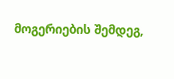მოგერიების შემდეგ,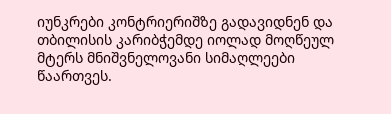იუნკრები კონტრიერიშზე გადავიდნენ და თბილისის კარიბჭემდე იოლად მოღწეულ მტერს მნიშვნელოვანი სიმაღლეები წაართვეს.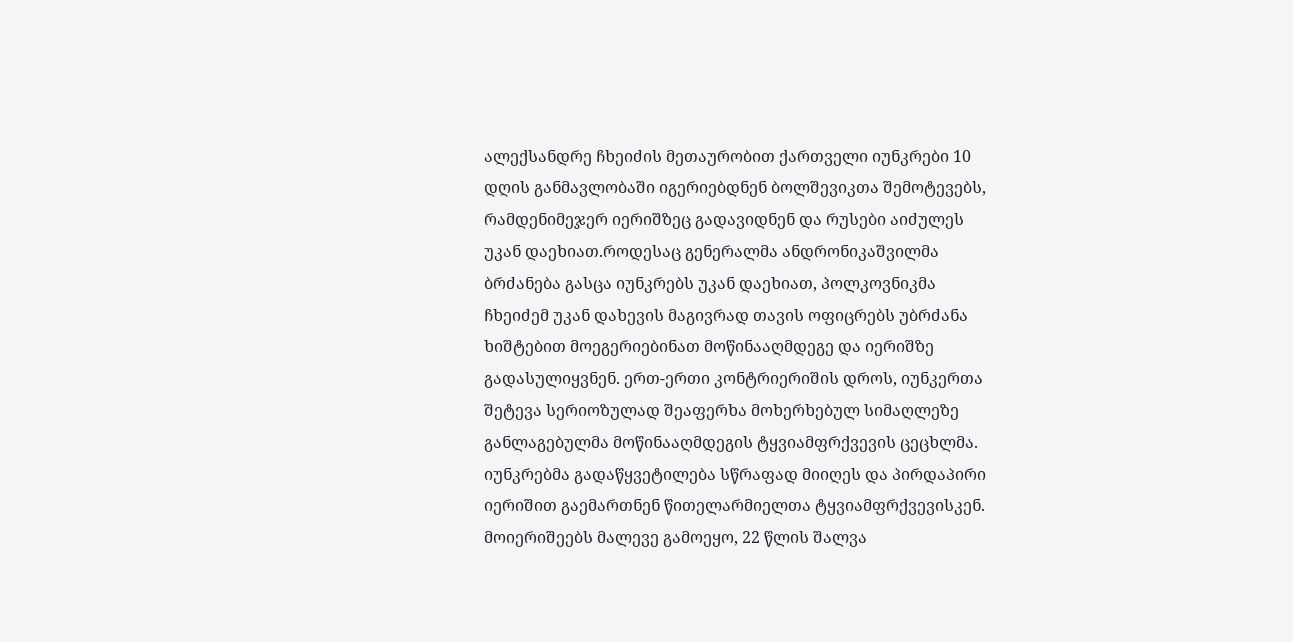ალექსანდრე ჩხეიძის მეთაურობით ქართველი იუნკრები 10 დღის განმავლობაში იგერიებდნენ ბოლშევიკთა შემოტევებს, რამდენიმეჯერ იერიშზეც გადავიდნენ და რუსები აიძულეს უკან დაეხიათ.როდესაც გენერალმა ანდრონიკაშვილმა ბრძანება გასცა იუნკრებს უკან დაეხიათ, პოლკოვნიკმა ჩხეიძემ უკან დახევის მაგივრად თავის ოფიცრებს უბრძანა ხიშტებით მოეგერიებინათ მოწინააღმდეგე და იერიშზე გადასულიყვნენ. ერთ-ერთი კონტრიერიშის დროს, იუნკერთა შეტევა სერიოზულად შეაფერხა მოხერხებულ სიმაღლეზე განლაგებულმა მოწინააღმდეგის ტყვიამფრქვევის ცეცხლმა. იუნკრებმა გადაწყვეტილება სწრაფად მიიღეს და პირდაპირი იერიშით გაემართნენ წითელარმიელთა ტყვიამფრქვევისკენ. მოიერიშეებს მალევე გამოეყო, 22 წლის შალვა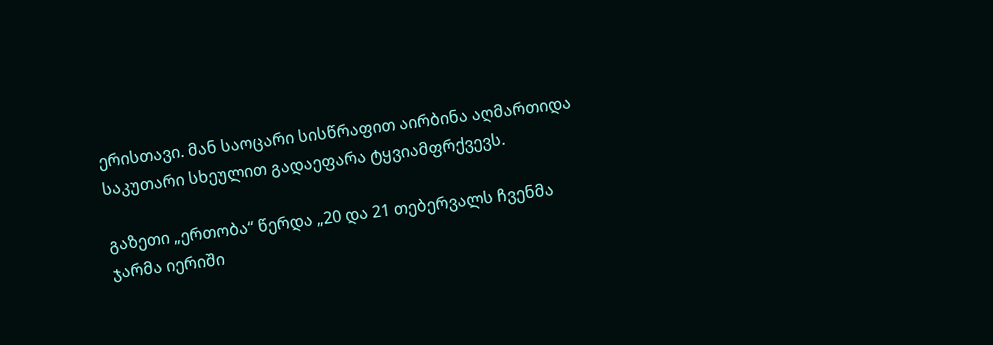ერისთავი. მან საოცარი სისწრაფით აირბინა აღმართიდა საკუთარი სხეულით გადაეფარა ტყვიამფრქვევს.

გაზეთი „ერთობა“ წერდა „20 და 21 თებერვალს ჩვენმა ჯარმა იერიში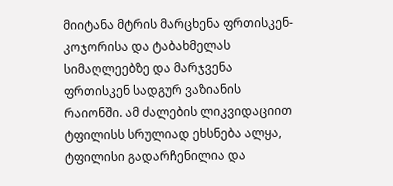მიიტანა მტრის მარცხენა ფრთისკენ- კოჯორისა და ტაბახმელას სიმაღლეებზე და მარჯვენა ფრთისკენ სადგურ ვაზიანის რაიონში. ამ ძალების ლიკვიდაციით ტფილისს სრულიად ეხსნება ალყა, ტფილისი გადარჩენილია და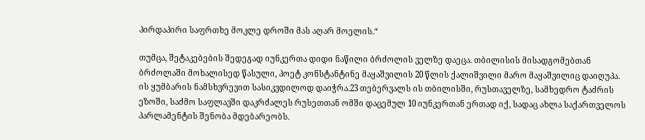პირდაპირი საფრთხე მოკლე დროში მას აღარ მოელის.“

თუმცა, შეტაკებების შედეგად იუნკერთა დიდი ნაწილი ბრძოლის ველზე დაეცა. თბილისის მისადგომებთან ბრძოლაში მოხალისედ წასული, პოეტ კონსტანტინე მაყაშვილის 20 წლის ქალიშვილი მარო მაყაშვილიც დაიღუპა. ის ყუმბარის ნამსხვრევით სასიკვდილოდ დაიჭრა.23 თებერვალს ის თბილისში, რუსთაველზე, სამხედრო ტაძრის ეზოში, საძმო საფლავში დაკრძალეს რუსეთთან ომში დაცემულ 10 იუნკერთან ერთად იქ, სადაც ახლა საქართველოს პარლამენტის შენობა მდებარეობს.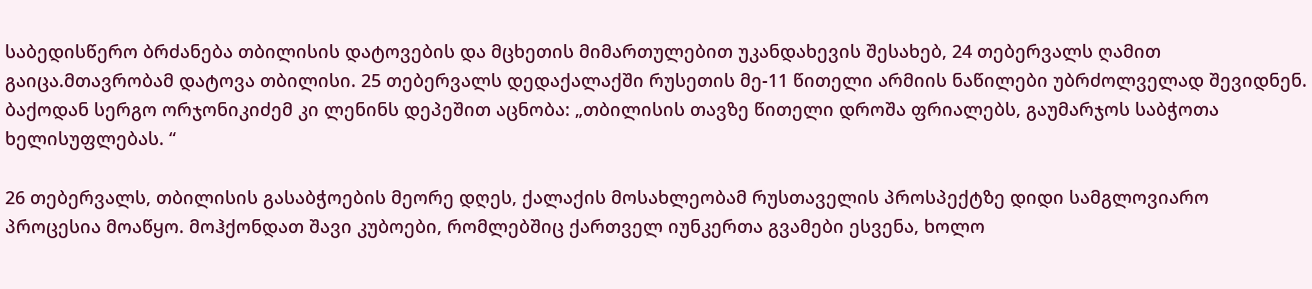საბედისწერო ბრძანება თბილისის დატოვების და მცხეთის მიმართულებით უკანდახევის შესახებ, 24 თებერვალს ღამით გაიცა.მთავრობამ დატოვა თბილისი. 25 თებერვალს დედაქალაქში რუსეთის მე-11 წითელი არმიის ნაწილები უბრძოლველად შევიდნენ. ბაქოდან სერგო ორჯონიკიძემ კი ლენინს დეპეშით აცნობა: „თბილისის თავზე წითელი დროშა ფრიალებს, გაუმარჯოს საბჭოთა ხელისუფლებას. “

26 თებერვალს, თბილისის გასაბჭოების მეორე დღეს, ქალაქის მოსახლეობამ რუსთაველის პროსპექტზე დიდი სამგლოვიარო პროცესია მოაწყო. მოჰქონდათ შავი კუბოები, რომლებშიც ქართველ იუნკერთა გვამები ესვენა, ხოლო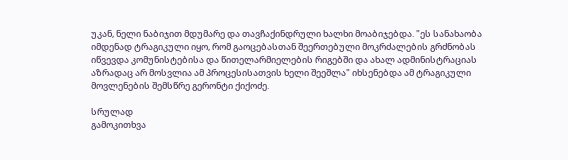უკან, ნელი ნაბიჯით მდუმარე და თავჩაქინდრული ხალხი მოაბიჯებდა. "ეს სანახაობა იმდენად ტრაგიკული იყო, რომ გაოცებასთან შეერთებული მოკრძალების გრძნობას იწვევდა კომუნისტებისა და წითელარმიელების რიგებში და ახალ ადმინისტრაციას აზრადაც არ მოსვლია ამ პროცესისათვის ხელი შეეშლა" იხსენებდა ამ ტრაგიკული მოვლენების შემსწრე გერონტი ქიქოძე.

სრულად
გამოკითხვა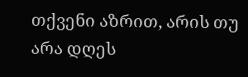თქვენი აზრით, არის თუ არა დღეს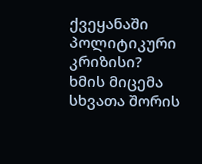ქვეყანაში პოლიტიკური კრიზისი?
ხმის მიცემა
სხვათა შორის